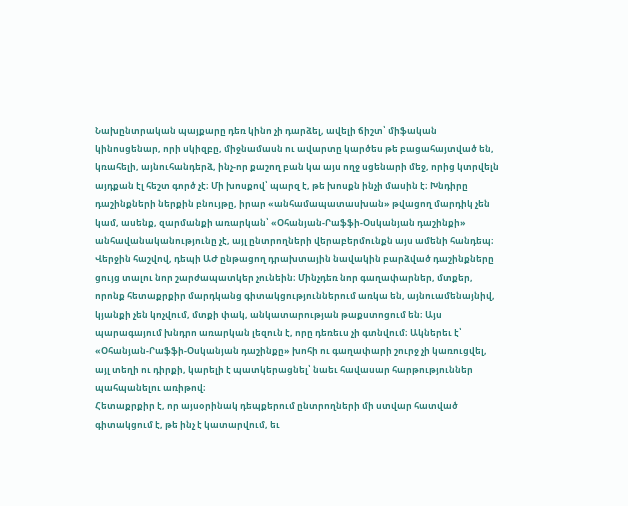Նախընտրական պայքարը դեռ կինո չի դարձել, ավելի ճիշտ՝ միֆական կինոսցենար, որի սկիզբը, միջնամասն ու ավարտը կարծես թե բացահայտված են, կռահելի, այնուհանդերձ, ինչ-որ քաշող բան կա այս ողջ սցենարի մեջ, որից կտրվելն այդքան էլ հեշտ գործ չէ։ Մի խոսքով՝ պարզ է, թե խոսքն ինչի մասին է։ Խնդիրը դաշինքների ներքին բնույթը, իրար «անհամապատասխան» թվացող մարդիկ չեն կամ, ասենք, զարմանքի առարկան՝ «Օհանյան-Րաֆֆի-Օսկանյան դաշինքի» անհավանականությունը չէ, այլ ընտրողների վերաբերմունքն այս ամենի հանդեպ։
Վերջին հաշվով, դեպի ԱԺ ընթացող դրախտային նավակին բարձված դաշինքները ցույց տալու նոր շարժապատկեր չունեին։ Մինչդեռ նոր գաղափարներ, մտքեր, որոնք հետաքրքիր մարդկանց գիտակցություններում առկա են, այնուամենայնիվ, կյանքի չեն կոչվում, մտքի փակ, անկատարության թաքստոցում են։ Այս պարագայում խնդրո առարկան լեզուն է, որը դեռեւս չի գտնվում։ Ակներեւ է՝ «Օհանյան-Րաֆֆի-Օսկանյան դաշինքը» խոհի ու գաղափարի շուրջ չի կառուցվել, այլ տեղի ու դիրքի, կարելի է պատկերացնել՝ նաեւ հավասար հարթություններ պահպանելու առիթով։
Հետաքրքիր է, որ այսօրինակ դեպքերում ընտրողների մի ստվար հատված գիտակցում է, թե ինչ է կատարվում, եւ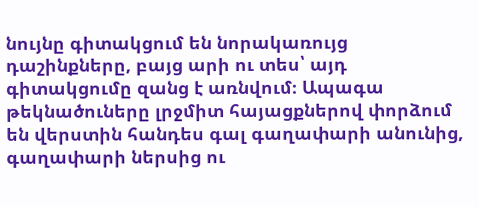նույնը գիտակցում են նորակառույց դաշինքները, բայց արի ու տես՝ այդ գիտակցումը զանց է առնվում։ Ապագա թեկնածուները լրջմիտ հայացքներով փորձում են վերստին հանդես գալ գաղափարի անունից, գաղափարի ներսից ու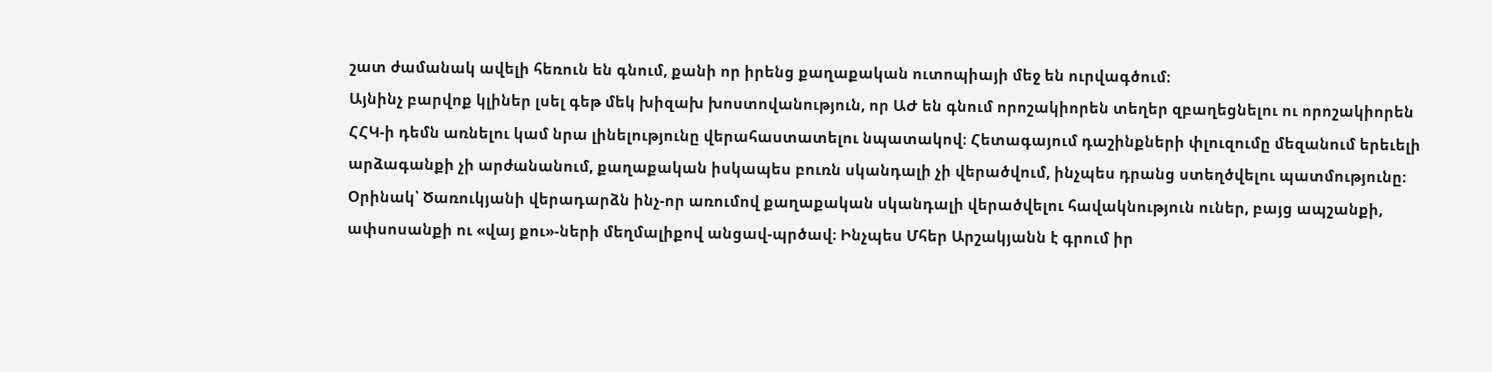շատ ժամանակ ավելի հեռուն են գնում, քանի որ իրենց քաղաքական ուտոպիայի մեջ են ուրվագծում։
Այնինչ բարվոք կլիներ լսել գեթ մեկ խիզախ խոստովանություն, որ ԱԺ են գնում որոշակիորեն տեղեր զբաղեցնելու ու որոշակիորեն ՀՀԿ-ի դեմն առնելու կամ նրա լինելությունը վերահաստատելու նպատակով։ Հետագայում դաշինքների փլուզումը մեզանում երեւելի արձագանքի չի արժանանում, քաղաքական իսկապես բուռն սկանդալի չի վերածվում, ինչպես դրանց ստեղծվելու պատմությունը։ Օրինակ՝ Ծառուկյանի վերադարձն ինչ-որ առումով քաղաքական սկանդալի վերածվելու հավակնություն ուներ, բայց ապշանքի, ափսոսանքի ու «վայ քու»-ների մեղմալիքով անցավ-պրծավ։ Ինչպես Մհեր Արշակյանն է գրում իր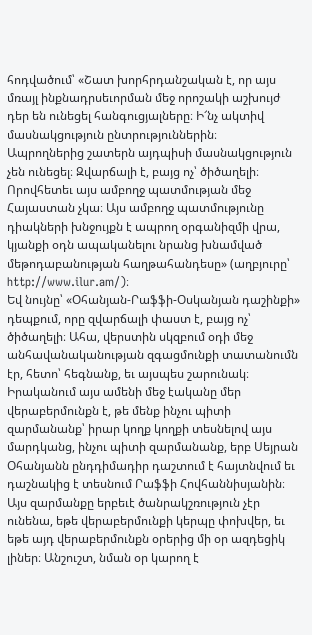հոդվածում՝ «Շատ խորհրդանշական է, որ այս մռայլ ինքնադրսեւորման մեջ որոշակի աշխույժ դեր են ունեցել հանգուցյալները։ Ի՜նչ ակտիվ մասնակցություն ընտրություններին։
Ապրողներից շատերն այդպիսի մասնակցություն չեն ունեցել։ Զվարճալի է, բայց ոչ՝ ծիծաղելի։ Որովհետեւ այս ամբողջ պատմության մեջ Հայաստան չկա։ Այս ամբողջ պատմությունը դիակների խնջույքն է ապրող օրգանիզմի վրա, կյանքի օդն ապականելու նրանց խնամված մեթոդաբանության հաղթահանդեսը» (աղբյուրը՝ http://www.ilur.am/)։
Եվ նույնը՝ «Օհանյան-Րաֆֆի-Օսկանյան դաշինքի» դեպքում, որը զվարճալի փաստ է, բայց ոչ՝ ծիծաղելի։ Ահա, վերստին սկզբում օդի մեջ անհավանականության զգացմունքի տատանումն էր, հետո՝ հեգնանք, եւ այսպես շարունակ։ Իրականում այս ամենի մեջ էականը մեր վերաբերմունքն է, թե մենք ինչու պիտի զարմանանք՝ իրար կողք կողքի տեսնելով այս մարդկանց, ինչու պիտի զարմանանք, երբ Սեյրան Օհանյանն ընդդիմադիր դաշտում է հայտնվում եւ դաշնակից է տեսնում Րաֆֆի Հովհաննիսյանին։
Այս զարմանքը երբեւէ ծանրակշռություն չէր ունենա, եթե վերաբերմունքի կերպը փոխվեր, եւ եթե այդ վերաբերմունքն օրերից մի օր ազդեցիկ լիներ։ Անշուշտ, նման օր կարող է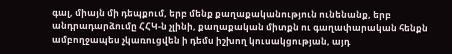գալ, միայն մի դեպքում, երբ մենք քաղաքականություն ունենանք, երբ անդրադարձումը ՀՀԿ-ն չլինի, քաղաքական միտքն ու գաղափարական հենքն ամբողջապես չկառուցվեն ի դեմս իշխող կուսակցության, այդ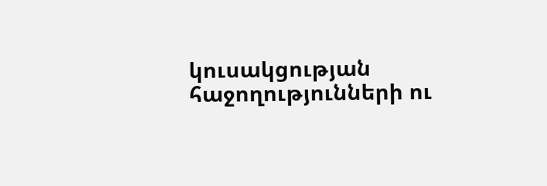կուսակցության հաջողությունների ու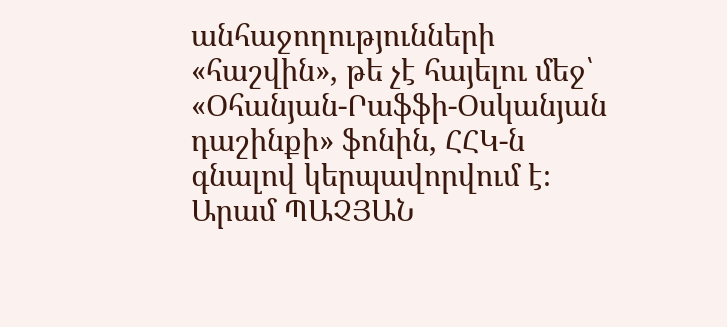անհաջողությունների «հաշվին», թե չէ հայելու մեջ՝ «Օհանյան-Րաֆֆի-Օսկանյան դաշինքի» ֆոնին, ՀՀԿ-ն գնալով կերպավորվում է։
Արամ ՊԱՉՅԱՆ